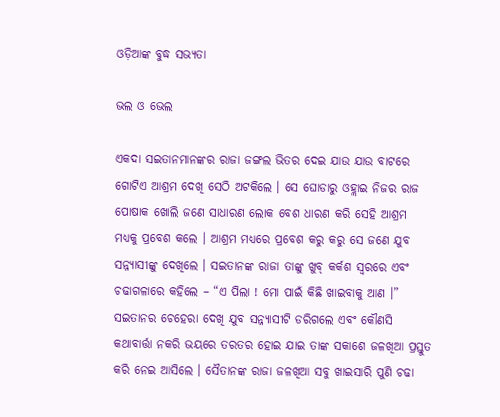ଓଡ଼ିଆଙ୍କ ବୁଦ୍ଧ ସଭ୍ୟତା

ଭଲ ଓ ଭେଲ

ଏକଦା ସଇତାନମାନଙ୍କର ରାଜା ଜଙ୍ଗଲ ଭିତର ଦେଇ ଯାଉ ଯାଉ ବାଟରେ ଗୋଟିଏ ଆଶ୍ରମ ଦେଖି ସେଠି ଅଟକିଲେ । ସେ ଘୋଡାରୁ ଓହ୍ଲାଇ ନିଜର ରାଜ ପୋଷାକ ଖୋଲି ଜଣେ ସାଧାରଣ ଲୋକ ବେଶ ଧାରଣ କରି ସେହି ଆଶ୍ରମ ମଧ୍ୟକୁ ପ୍ରବେଶ କଲେ । ଆଶ୍ରମ ମଧ୍ୟରେ ପ୍ରବେଶ କରୁ କରୁ ସେ ଜଣେ ଯୁବ ସନ୍ନ୍ୟାସୀଙ୍କୁ ଦେଖିଲେ । ସଇତାନଙ୍କ ରାଜା ତାଙ୍କୁ ଖୁବ୍ କର୍କଶ ସ୍ୱରରେ ଏବଂ ଚଢାଗଳାରେ କହିଲେ – “ଏ ପିଲା ! ମୋ ପାଇଁ କିଛି ଖାଇବାକୁ ଆଣ ।” ସଇତାନର ଚେହେରା ଦେଖି ଯୁବ ସନ୍ନ୍ୟାସୀଟି ଡରିଗଲେ ଏବଂ କୌଣସି କଥାବାର୍ତ୍ତା ନକରି ଭୟରେ ତରତର ହୋଇ ଯାଇ ତାଙ୍କ ସକାଶେ ଜଳଖିଆ ପ୍ରସ୍ତୁତ କରି ନେଇ ଆସିଲେ । ସୈତାନଙ୍କ ରାଜା ଜଳଖିଆ ସବୁ ଖାଇସାରି ପୁଣି ଚଢା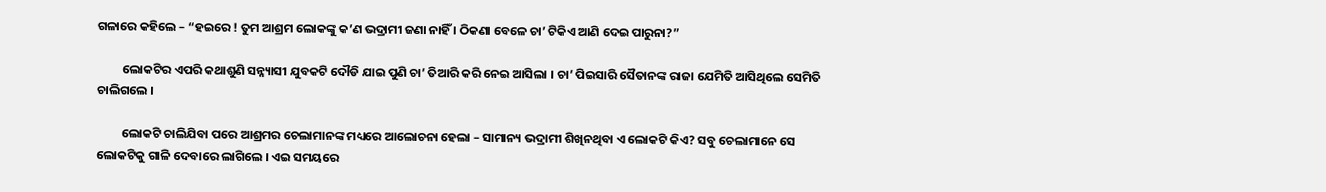ଗଳାରେ କହିଲେ – “ହଇରେ ! ତୁମ ଆଶ୍ରମ ଲୋକଙ୍କୁ କ’ଣ ଭଦ୍ରାମୀ ଜଣା ନାହିଁ । ଠିକଣା ବେଳେ ଚା’ ଟିକିଏ ଆଣି ଦେଇ ପାରୁନା?”

         ଲୋକଟିର ଏପରି କଥାଶୁଣି ସନ୍ନ୍ୟାସୀ ଯୁବକଟି ଦୌଡି ଯାଇ ପୁଣି ଚା’ ତିଆରି କରି ନେଇ ଆସିଲା । ଚା’ ପିଇସାରି ସୈତାନଙ୍କ ରାଜା ଯେମିତି ଆସିଥିଲେ ସେମିତି ଚାଲିଗଲେ ।

         ଲୋକଟି ଚାଲିଯିବା ପରେ ଆଶ୍ରମର ଚେଲାମାନଙ୍କ ମଧ୍ୟରେ ଆଲୋଚନା ହେଲା – ସାମାନ୍ୟ ଭଦ୍ରାମୀ ଶିଖିନଥିବା ଏ ଲୋକଟି କିଏ? ସବୁ ଚେଲାମାନେ ସେ ଲୋକଟିକୁ ଗାଳି ଦେବାରେ ଲାଗିଲେ । ଏଇ ସମୟରେ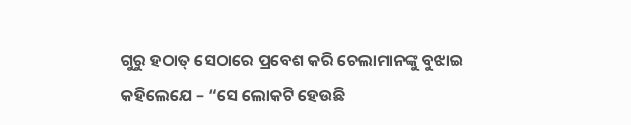ଗୁରୁ ହଠାତ୍ ସେଠାରେ ପ୍ରବେଶ କରି ଚେଲାମାନଙ୍କୁ ବୁଝାଇ କହିଲେଯେ – “ସେ ଲୋକଟି ହେଉଛି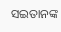ସଇତାନଙ୍କ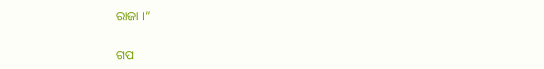ରାଜା ।”


ଗପ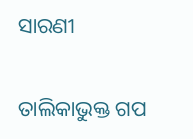ସାରଣୀ

ତାଲିକାଭୁକ୍ତ ଗପ